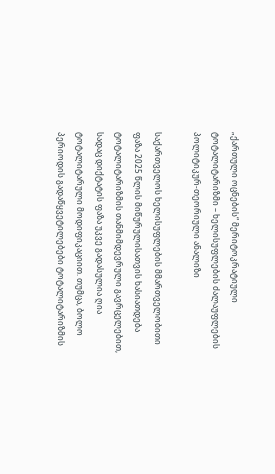„ქართული ოცნების“ მერიტოკრატიული ტოტალიტარიზმი – ხელისუფლების ძალაუფლების პოლიტიკურ-თეორიული ანალიზი

საქართველოს ხელისუფლების მმართველობითი ფაზა 2025 წლის მიწურულისათვის ხასიათდება ტოტალიტარიზმის თანმიმდევრული გავრცელებით, სადაც დიქტატის ფაზა უკვე გადასულია ღია ტოტალიტარული მოდიფიკაციით. თუმცა, ბოლო პერიოდის გადაწყვეტილებები ტოტალიტარიზმის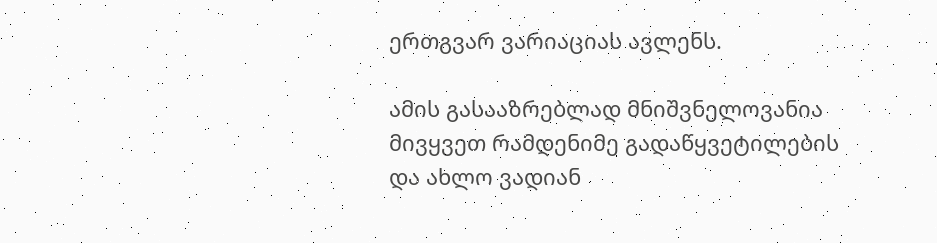ერთგვარ ვარიაციას ავლენს.

ამის გასააზრებლად მნიშვნელოვანია მივყვეთ რამდენიმე გადაწყვეტილების და ახლო ვადიან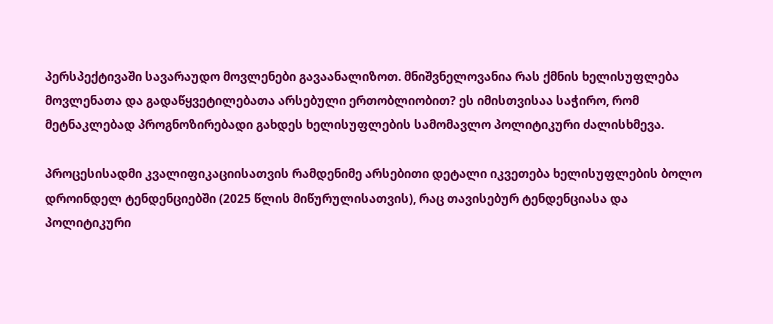პერსპექტივაში სავარაუდო მოვლენები გავაანალიზოთ. მნიშვნელოვანია რას ქმნის ხელისუფლება მოვლენათა და გადაწყვეტილებათა არსებული ერთობლიობით? ეს იმისთვისაა საჭირო, რომ მეტნაკლებად პროგნოზირებადი გახდეს ხელისუფლების სამომავლო პოლიტიკური ძალისხმევა.

პროცესისადმი კვალიფიკაციისათვის რამდენიმე არსებითი დეტალი იკვეთება ხელისუფლების ბოლო დროინდელ ტენდენციებში (2025 წლის მიწურულისათვის), რაც თავისებურ ტენდენციასა და პოლიტიკური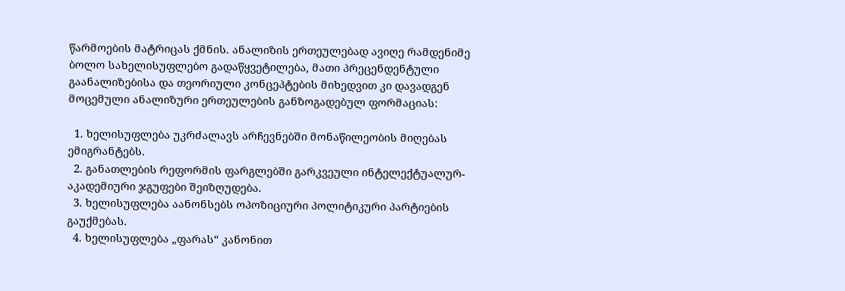წარმოების მატრიცას ქმნის. ანალიზის ერთეულებად ავიღე რამდენიმე ბოლო სახელისუფლებო გადაწყვეტილება, მათი პრეცენდენტული გაანალიზებისა და თეორიული კონცეპტების მიხედვით კი დავადგენ მოცემული ანალიზური ერთეულების განზოგადებულ ფორმაციას:

  1. ხელისუფლება უკრძალავს არჩევნებში მონაწილეობის მიღებას ემიგრანტებს.
  2. განათლების რეფორმის ფარგლებში გარკვეული ინტელექტუალურ-აკადემიური ჯგუფები შეიზღუდება.
  3. ხელისუფლება აანონსებს ოპოზიციური პოლიტიკური პარტიების გაუქმებას.
  4. ხელისუფლება „ფარას“ კანონით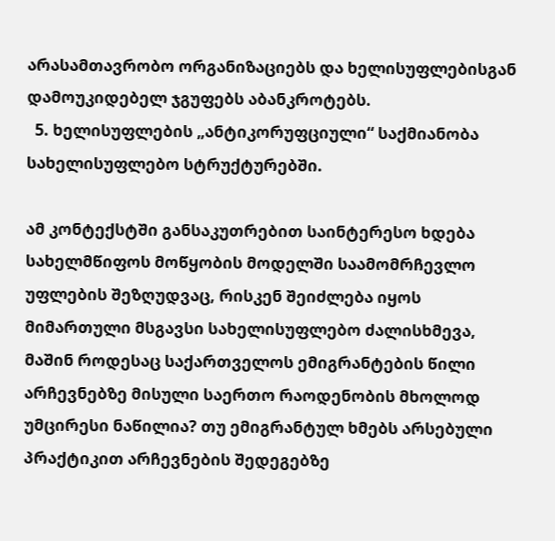არასამთავრობო ორგანიზაციებს და ხელისუფლებისგან დამოუკიდებელ ჯგუფებს აბანკროტებს.
  5. ხელისუფლების „ანტიკორუფციული“ საქმიანობა სახელისუფლებო სტრუქტურებში.

ამ კონტექსტში განსაკუთრებით საინტერესო ხდება სახელმწიფოს მოწყობის მოდელში საამომრჩევლო უფლების შეზღუდვაც, რისკენ შეიძლება იყოს მიმართული მსგავსი სახელისუფლებო ძალისხმევა, მაშინ როდესაც საქართველოს ემიგრანტების წილი არჩევნებზე მისული საერთო რაოდენობის მხოლოდ უმცირესი ნაწილია? თუ ემიგრანტულ ხმებს არსებული პრაქტიკით არჩევნების შედეგებზე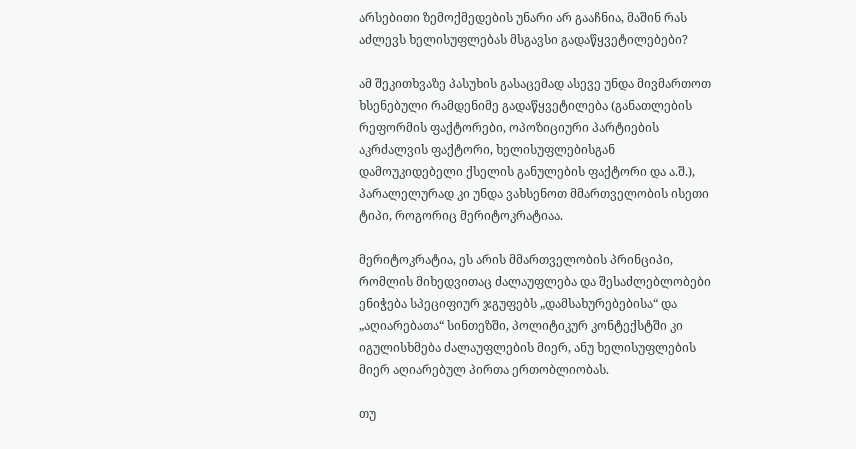არსებითი ზემოქმედების უნარი არ გააჩნია, მაშინ რას აძლევს ხელისუფლებას მსგავსი გადაწყვეტილებები?

ამ შეკითხვაზე პასუხის გასაცემად ასევე უნდა მივმართოთ ხსენებული რამდენიმე გადაწყვეტილება (განათლების რეფორმის ფაქტორები, ოპოზიციური პარტიების აკრძალვის ფაქტორი, ხელისუფლებისგან დამოუკიდებელი ქსელის განულების ფაქტორი და ა.შ.), პარალელურად კი უნდა ვახსენოთ მმართველობის ისეთი ტიპი, როგორიც მერიტოკრატიაა.

მერიტოკრატია, ეს არის მმართველობის პრინციპი, რომლის მიხედვითაც ძალაუფლება და შესაძლებლობები ენიჭება სპეციფიურ ჯგუფებს „დამსახურებებისა“ და „აღიარებათა“ სინთეზში, პოლიტიკურ კონტექსტში კი იგულისხმება ძალაუფლების მიერ, ანუ ხელისუფლების მიერ აღიარებულ პირთა ერთობლიობას.

თუ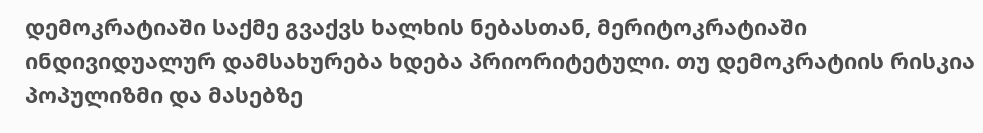დემოკრატიაში საქმე გვაქვს ხალხის ნებასთან, მერიტოკრატიაში ინდივიდუალურ დამსახურება ხდება პრიორიტეტული. თუ დემოკრატიის რისკია პოპულიზმი და მასებზე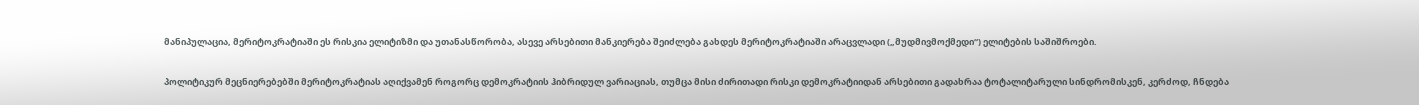მანიპულაცია, მერიტოკრატიაში ეს რისკია ელიტიზმი და უთანასწორობა, ასევე არსებითი მანკიერება შეიძლება გახდეს მერიტოკრატიაში არაცვლადი („მუდმივმოქმედი“) ელიტების საშიშროები.

პოლიტიკურ მეცნიერებებში მერიტოკრატიას აღიქვამენ როგორც დემოკრატიის ჰიბრიდულ ვარიაციას, თუმცა მისი ძირითადი რისკი დემოკრატიიდან არსებითი გადახრაა ტოტალიტარული სინდრომისკენ, კერძოდ, ჩნდება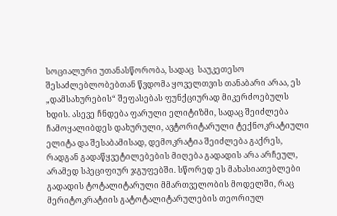სოციალური უთანასწორობა, სადაც  საუკეთესო შესაძლებლობებთან წვდომა ყოველთვის თანაბარი არაა, ეს „დამსახურების“ შეფასებას ფუნქციურად მიკერძოებულს ხდის. ასევე ჩნდება ფარული ელიტიზმი, სადაც შეიძლება ჩამოყალიბდეს დახურული, ავტორიტარული ტექნოკრატიული ელიტა და შესაბამისად, დემოკრატია შეიძლება გაქრეს, რადგან გადაწყვეტილებების მიღება გადადის არა არჩეულ, არამედ სპეციფიურ ჯგუფებში. სწორედ ეს მახასიათებლები გადადის ტოტალიტარული მმართველობის მოდელში, რაც მერიტოკრატიის გატოტალიტარულების თეორიულ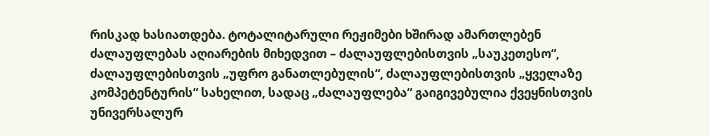რისკად ხასიათდება. ტოტალიტარული რეჟიმები ხშირად ამართლებენ ძალაუფლებას აღიარების მიხედვით – ძალაუფლებისთვის „საუკეთესო“, ძალაუფლებისთვის „უფრო განათლებულის“, ძალაუფლებისთვის „ყველაზე კომპეტენტურის“ სახელით, სადაც „ძალაუფლება“ გაიგივებულია ქვეყნისთვის უნივერსალურ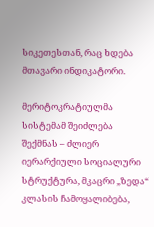სიკეთესთან, რაც ხდება მთავარი ინდიკატორი.

მერიტოკრატიულმა სისტემამ შეიძლება შექმნას – ძლიერ იერარქიული სოციალური სტრუქტურა, მკაცრი „ზედა“ კლასის ჩამოყალიბება,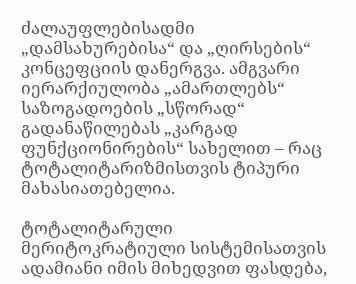ძალაუფლებისადმი „დამსახურებისა“ და „ღირსების“ კონცეფციის დანერგვა. ამგვარი იერარქიულობა „ამართლებს“ საზოგადოების „სწორად“ გადანაწილებას „კარგად ფუნქციონირების“ სახელით – რაც ტოტალიტარიზმისთვის ტიპური მახასიათებელია.

ტოტალიტარული მერიტოკრატიული სისტემისათვის ადამიანი იმის მიხედვით ფასდება,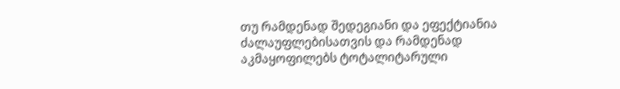თუ რამდენად შედეგიანი და ეფექტიანია ძალაუფლებისათვის და რამდენად აკმაყოფილებს ტოტალიტარული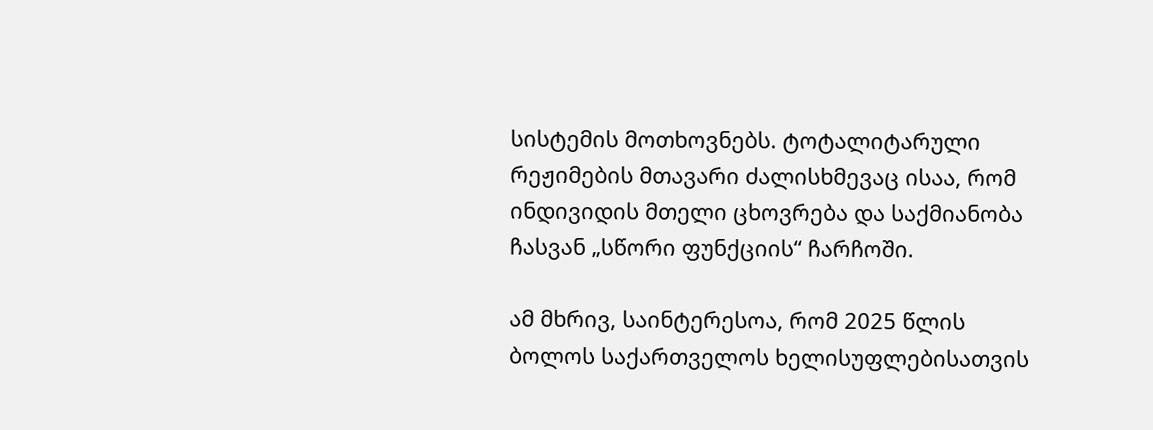სისტემის მოთხოვნებს. ტოტალიტარული რეჟიმების მთავარი ძალისხმევაც ისაა, რომ ინდივიდის მთელი ცხოვრება და საქმიანობა ჩასვან „სწორი ფუნქციის“ ჩარჩოში.

ამ მხრივ, საინტერესოა, რომ 2025 წლის ბოლოს საქართველოს ხელისუფლებისათვის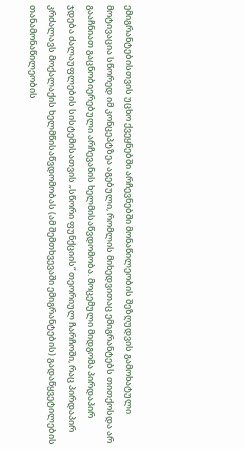ემიგრანტებისთვის უცხო ქვეყნებში არჩევნებში მონაწილეობის შეზღუდვის გამოხატული მოტივაცია სწორედ იმ კონცეპტზეა აგებული, რომლის მიხედვითაც ემიგრანტებს თითქოსდა არ გააჩნიათ გაცნობიერებული არჩევანის ხელმისაწვდომობა. მოცემული მიდგომა პირდაპირ ჯდება ძალაუფლების სისტემისათვის „სწორი ფუნქციის“ თეორიულ ჩარჩოში, რაც პირდაპირ კრძალავს მოქალაქის ხელმწისაწვდომობას (ამ შემთხვევაში ემიგრანტების) გადაწყვეტილების თანამონაწილეობის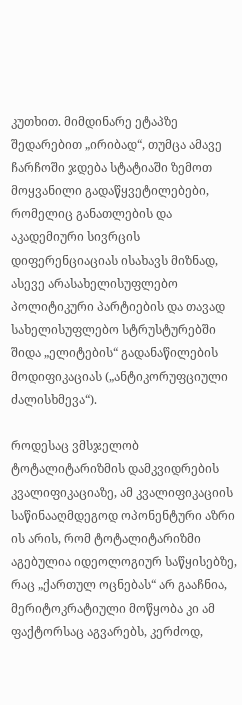კუთხით. მიმდინარე ეტაპზე შედარებით „ირიბად“, თუმცა ამავე ჩარჩოში ჯდება სტატიაში ზემოთ მოყვანილი გადაწყვეტილებები, რომელიც განათლების და აკადემიური სივრცის დიფერენციაციას ისახავს მიზნად, ასევე არასახელისუფლებო პოლიტიკური პარტიების და თავად სახელისუფლებო სტრუსტურებში შიდა „ელიტების“ გადანაწილების მოდიფიკაციას („ანტიკორუფციული ძალისხმევა“).

როდესაც ვმსჯელობ ტოტალიტარიზმის დამკვიდრების კვალიფიკაციაზე, ამ კვალიფიკაციის საწინააღმდეგოდ ოპონენტური აზრი ის არის, რომ ტოტალიტარიზმი აგებულია იდეოლოგიურ საწყისებზე, რაც „ქართულ ოცნებას“ არ გააჩნია, მერიტოკრატიული მოწყობა კი ამ ფაქტორსაც აგვარებს, კერძოდ,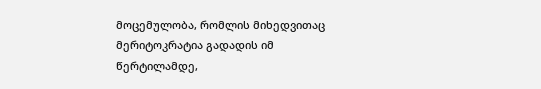მოცემულობა, რომლის მიხედვითაც მერიტოკრატია გადადის იმ წერტილამდე,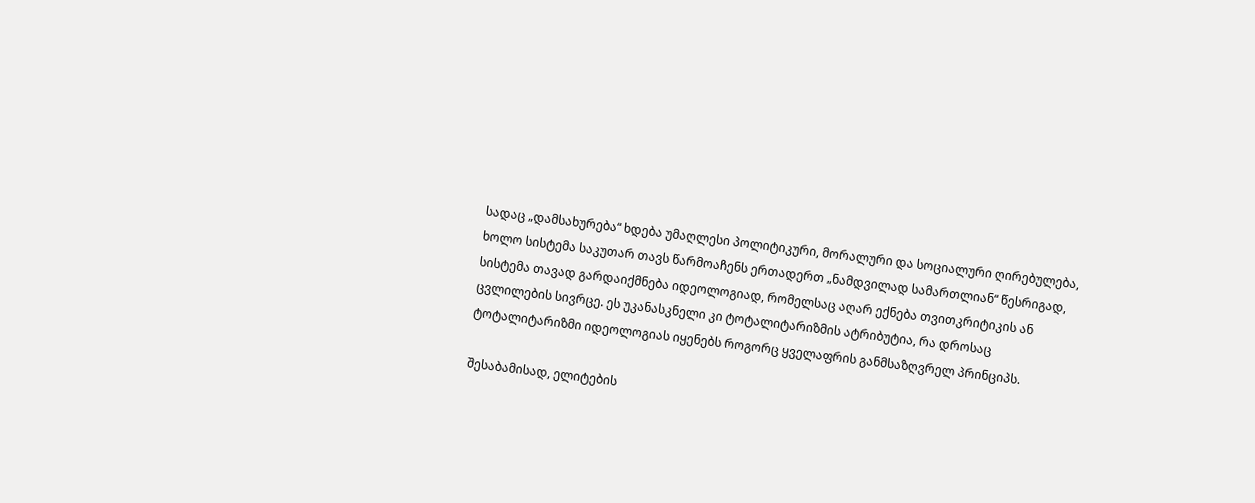სადაც „დამსახურება“ ხდება უმაღლესი პოლიტიკური, მორალური და სოციალური ღირებულება, ხოლო სისტემა საკუთარ თავს წარმოაჩენს ერთადერთ „ნამდვილად სამართლიან“ წესრიგად, სისტემა თავად გარდაიქმნება იდეოლოგიად, რომელსაც აღარ ექნება თვითკრიტიკის ან ცვლილების სივრცე. ეს უკანასკნელი კი ტოტალიტარიზმის ატრიბუტია, რა დროსაც ტოტალიტარიზმი იდეოლოგიას იყენებს როგორც ყველაფრის განმსაზღვრელ პრინციპს.

შესაბამისად, ელიტების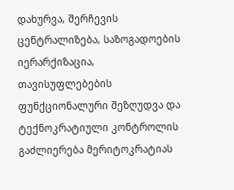დახურვა, შერჩევის ცენტრალიზება, საზოგადოების იერარქიზაცია, თავისუფლებების ფუნქციონალური შეზღუდვა და ტექნოკრატიული კონტროლის გაძლიერება მერიტოკრატიას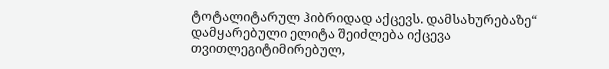ტოტალიტარულ ჰიბრიდად აქცევს. დამსახურებაზე“ დამყარებული ელიტა შეიძლება იქცევა თვითლეგიტიმირებულ,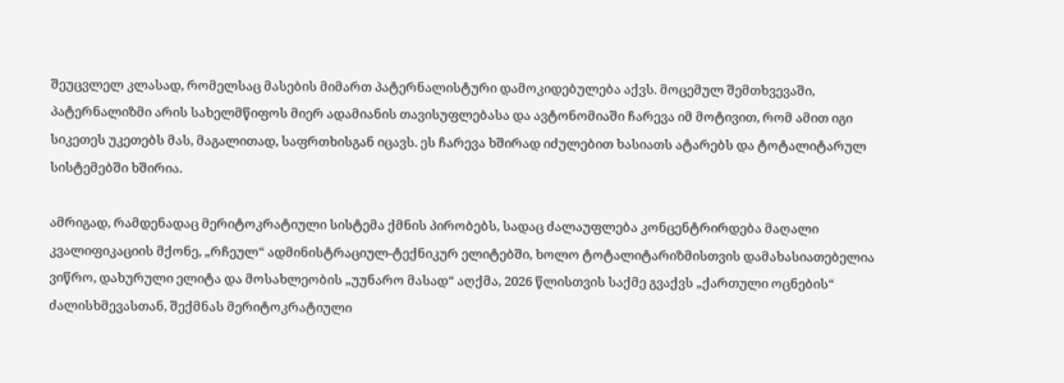შეუცვლელ კლასად, რომელსაც მასების მიმართ პატერნალისტური დამოკიდებულება აქვს. მოცემულ შემთხვევაში, პატერნალიზმი არის სახელმწიფოს მიერ ადამიანის თავისუფლებასა და ავტონომიაში ჩარევა იმ მოტივით, რომ ამით იგი სიკეთეს უკეთებს მას, მაგალითად, საფრთხისგან იცავს. ეს ჩარევა ხშირად იძულებით ხასიათს ატარებს და ტოტალიტარულ სისტემებში ხშირია.

ამრიგად, რამდენადაც მერიტოკრატიული სისტემა ქმნის პირობებს, სადაც ძალაუფლება კონცენტრირდება მაღალი კვალიფიკაციის მქონე, „რჩეულ“ ადმინისტრაციულ-ტექნიკურ ელიტებში, ხოლო ტოტალიტარიზმისთვის დამახასიათებელია ვიწრო, დახურული ელიტა და მოსახლეობის „უუნარო მასად“ აღქმა, 2026 წლისთვის საქმე გვაქვს „ქართული ოცნების“ ძალისხმევასთან, შექმნას მერიტოკრატიული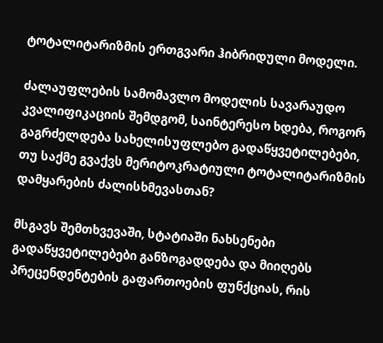ტოტალიტარიზმის ერთგვარი ჰიბრიდული მოდელი.

ძალაუფლების სამომავლო მოდელის სავარაუდო კვალიფიკაციის შემდგომ, საინტერესო ხდება, როგორ გაგრძელდება სახელისუფლებო გადაწყვეტილებები, თუ საქმე გვაქვს მერიტოკრატიული ტოტალიტარიზმის დამყარების ძალისხმევასთან?

მსგავს შემთხვევაში, სტატიაში ნახსენები გადაწყვეტილებები განზოგადდება და მიიღებს  პრეცენდენტების გაფართოების ფუნქციას, რის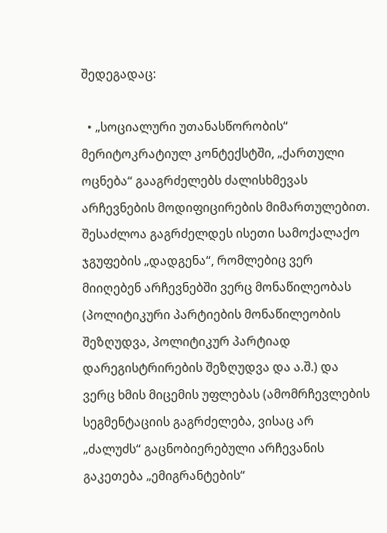შედეგადაც:

  • „სოციალური უთანასწორობის“ მერიტოკრატიულ კონტექსტში, „ქართული ოცნება“ გააგრძელებს ძალისხმევას არჩევნების მოდიფიცირების მიმართულებით. შესაძლოა გაგრძელდეს ისეთი სამოქალაქო ჯგუფების „დადგენა“, რომლებიც ვერ მიიღებენ არჩევნებში ვერც მონაწილეობას (პოლიტიკური პარტიების მონაწილეობის შეზღუდვა, პოლიტიკურ პარტიად დარეგისტრირების შეზღუდვა და ა.შ.) და ვერც ხმის მიცემის უფლებას (ამომრჩევლების სეგმენტაციის გაგრძელება, ვისაც არ „ძალუძს“ გაცნობიერებული არჩევანის გაკეთება „ემიგრანტების“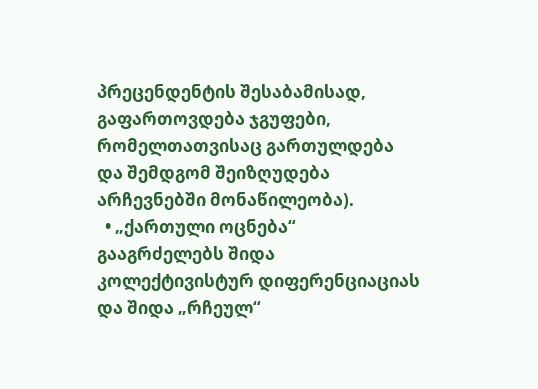პრეცენდენტის შესაბამისად, გაფართოვდება ჯგუფები, რომელთათვისაც გართულდება და შემდგომ შეიზღუდება არჩევნებში მონაწილეობა).
  • „ქართული ოცნება“ გააგრძელებს შიდა კოლექტივისტურ დიფერენციაციას და შიდა „რჩეულ“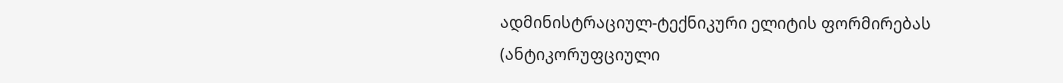ადმინისტრაციულ-ტექნიკური ელიტის ფორმირებას (ანტიკორუფციული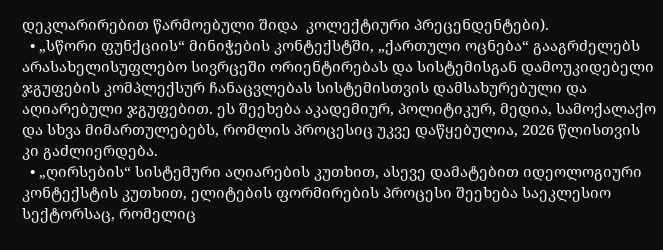დეკლარირებით წარმოებული შიდა  კოლექტიური პრეცენდენტები).
  • „სწორი ფუნქციის“ მინიჭების კონტექსტში, „ქართული ოცნება“ გააგრძელებს არასახელისუფლებო სივრცეში ორიენტირებას და სისტემისგან დამოუკიდებელი ჯგუფების კომპლექსურ ჩანაცვლებას სისტემისთვის დამსახურებული და აღიარებული ჯგუფებით. ეს შეეხება აკადემიურ, პოლიტიკურ, მედია, სამოქალაქო და სხვა მიმართულებებს, რომლის პროცესიც უკვე დაწყებულია, 2026 წლისთვის კი გაძლიერდება.
  • „ღირსების“ სისტემური აღიარების კუთხით, ასევე დამატებით იდეოლოგიური კონტექსტის კუთხით, ელიტების ფორმირების პროცესი შეეხება საეკლესიო სექტორსაც, რომელიც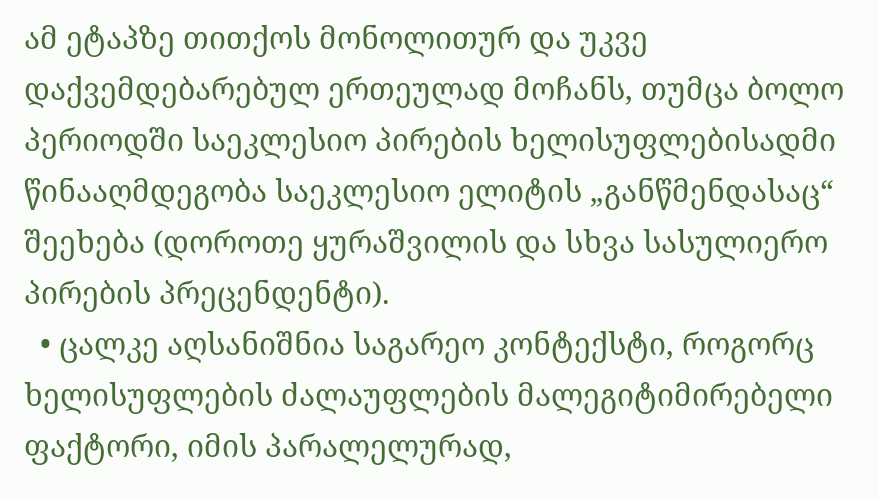ამ ეტაპზე თითქოს მონოლითურ და უკვე დაქვემდებარებულ ერთეულად მოჩანს, თუმცა ბოლო პერიოდში საეკლესიო პირების ხელისუფლებისადმი წინააღმდეგობა საეკლესიო ელიტის „განწმენდასაც“ შეეხება (დოროთე ყურაშვილის და სხვა სასულიერო პირების პრეცენდენტი).
  • ცალკე აღსანიშნია საგარეო კონტექსტი, როგორც ხელისუფლების ძალაუფლების მალეგიტიმირებელი ფაქტორი, იმის პარალელურად,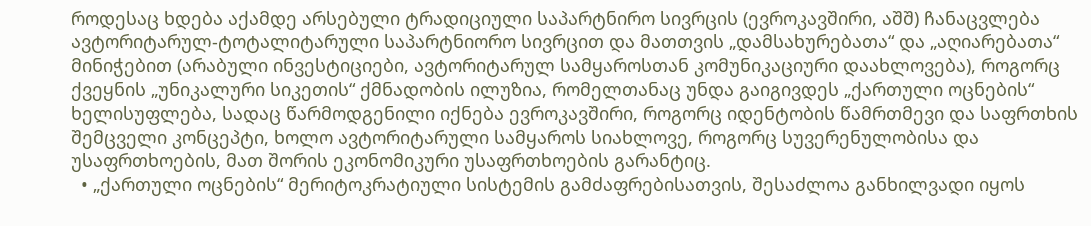როდესაც ხდება აქამდე არსებული ტრადიციული საპარტნირო სივრცის (ევროკავშირი, აშშ) ჩანაცვლება ავტორიტარულ-ტოტალიტარული საპარტნიორო სივრცით და მათთვის „დამსახურებათა“ და „აღიარებათა“ მინიჭებით (არაბული ინვესტიციები, ავტორიტარულ სამყაროსთან კომუნიკაციური დაახლოვება), როგორც ქვეყნის „უნიკალური სიკეთის“ ქმნადობის ილუზია, რომელთანაც უნდა გაიგივდეს „ქართული ოცნების“ ხელისუფლება, სადაც წარმოდგენილი იქნება ევროკავშირი, როგორც იდენტობის წამრთმევი და საფრთხის შემცველი კონცეპტი, ხოლო ავტორიტარული სამყაროს სიახლოვე, როგორც სუვერენულობისა და უსაფრთხოების, მათ შორის ეკონომიკური უსაფრთხოების გარანტიც.
  • „ქართული ოცნების“ მერიტოკრატიული სისტემის გამძაფრებისათვის, შესაძლოა განხილვადი იყოს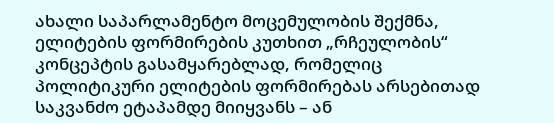ახალი საპარლამენტო მოცემულობის შექმნა, ელიტების ფორმირების კუთხით „რჩეულობის“ კონცეპტის გასამყარებლად, რომელიც პოლიტიკური ელიტების ფორმირებას არსებითად საკვანძო ეტაპამდე მიიყვანს – ან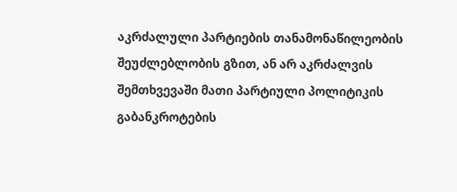აკრძალული პარტიების თანამონაწილეობის შეუძლებლობის გზით, ან არ აკრძალვის შემთხვევაში მათი პარტიული პოლიტიკის გაბანკროტების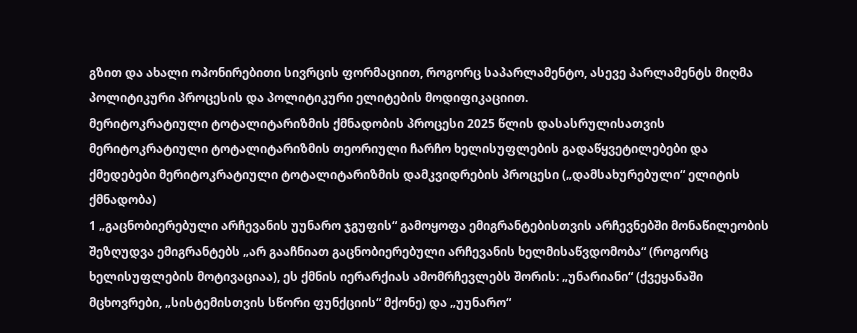გზით და ახალი ოპონირებითი სივრცის ფორმაციით, როგორც საპარლამენტო, ასევე პარლამენტს მიღმა პოლიტიკური პროცესის და პოლიტიკური ელიტების მოდიფიკაციით.
მერიტოკრატიული ტოტალიტარიზმის ქმნადობის პროცესი 2025 წლის დასასრულისათვის
მერიტოკრატიული ტოტალიტარიზმის თეორიული ჩარჩო ხელისუფლების გადაწყვეტილებები და ქმედებები მერიტოკრატიული ტოტალიტარიზმის დამკვიდრების პროცესი („დამსახურებული“ ელიტის ქმნადობა)
1 „გაცნობიერებული არჩევანის უუნარო ჯგუფის“ გამოყოფა ემიგრანტებისთვის არჩევნებში მონაწილეობის შეზღუდვა ემიგრანტებს „არ გააჩნიათ გაცნობიერებული არჩევანის ხელმისაწვდომობა“ (როგორც ხელისუფლების მოტივაციაა), ეს ქმნის იერარქიას ამომრჩევლებს შორის: „უნარიანი“ (ქვეყანაში მცხოვრები, „სისტემისთვის სწორი ფუნქციის“ მქონე) და „უუნარო“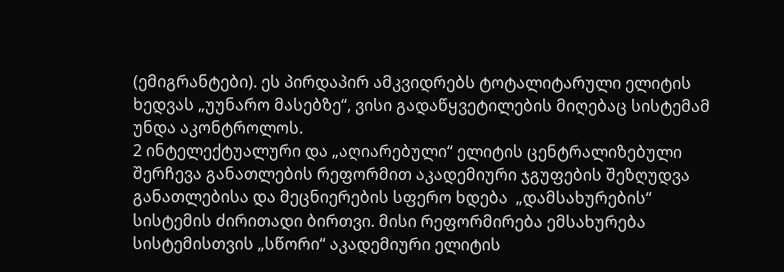(ემიგრანტები). ეს პირდაპირ ამკვიდრებს ტოტალიტარული ელიტის ხედვას „უუნარო მასებზე“, ვისი გადაწყვეტილების მიღებაც სისტემამ უნდა აკონტროლოს.
2 ინტელექტუალური და „აღიარებული“ ელიტის ცენტრალიზებული შერჩევა განათლების რეფორმით აკადემიური ჯგუფების შეზღუდვა განათლებისა და მეცნიერების სფერო ხდება  „დამსახურების“ სისტემის ძირითადი ბირთვი. მისი რეფორმირება ემსახურება სისტემისთვის „სწორი“ აკადემიური ელიტის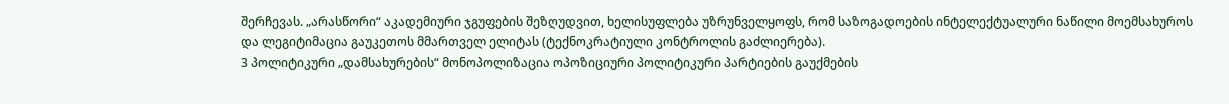შერჩევას. „არასწორი“ აკადემიური ჯგუფების შეზღუდვით, ხელისუფლება უზრუნველყოფს, რომ საზოგადოების ინტელექტუალური ნაწილი მოემსახუროს და ლეგიტიმაცია გაუკეთოს მმართველ ელიტას (ტექნოკრატიული კონტროლის გაძლიერება).
3 პოლიტიკური „დამსახურების“ მონოპოლიზაცია ოპოზიციური პოლიტიკური პარტიების გაუქმების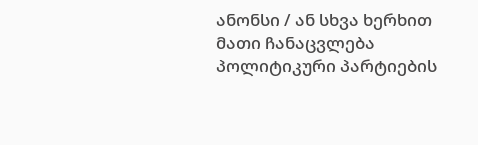ანონსი / ან სხვა ხერხით მათი ჩანაცვლება პოლიტიკური პარტიების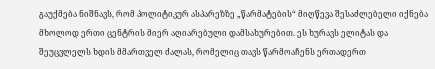გაუქმება ნიშნავს, რომ პოლიტიკურ ასპარეზზე „წარმატების“ მიღწევა შესაძლებელი იქნება მხოლოდ ერთი ცენტრის მიერ აღიარებული დამსახურებით. ეს ხურავს ელიტას და შეუცვლელს ხდის მმართველ ძალას, რომელიც თავს წარმოაჩენს ერთადერთ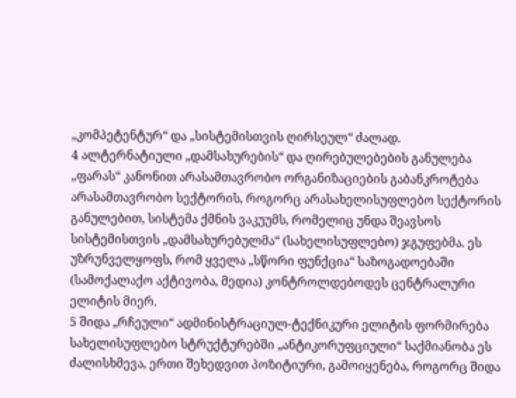„კომპეტენტურ“ და „სისტემისთვის ღირსეულ“ ძალად.
4 ალტერნატიული „დამსახურების“ და ღირებულებების განულება „ფარას“ კანონით არასამთავრობო ორგანიზაციების გაბანკროტება არასამთავრობო სექტორის, როგორც არასახელისუფლებო სექტორის  განულებით, სისტემა ქმნის ვაკუუმს, რომელიც უნდა შეავსოს სისტემისთვის „დამსახურებულმა“ (სახელისუფლებო) ჯგუფებმა. ეს უზრუნველყოფს, რომ ყველა „სწორი ფუნქცია“ საზოგადოებაში (სამოქალაქო აქტივობა, მედია) კონტროლდებოდეს ცენტრალური ელიტის მიერ.
5 შიდა „რჩეული“ ადმინისტრაციულ-ტექნიკური ელიტის ფორმირება სახელისუფლებო სტრუქტურებში „ანტიკორუფციული“ საქმიანობა ეს ძალისხმევა, ერთი შეხედვით პოზიტიური, გამოიყენება, როგორც შიდა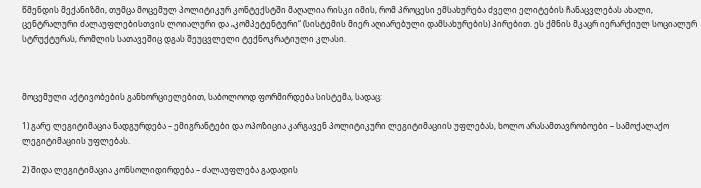წმენდის მექანიზმი, თუმცა მოცემულ პოლიტიკურ კონტექსტში მაღალია რისკი იმის, რომ პროცესი ემსახურება ძველი ელიტების ჩანაცვლებას ახალი, ცენტრალური ძალაუფლებისთვის ლოიალური და „კომპეტენტური“ (სისტემის მიერ აღიარებული დამსახურების) პირებით. ეს ქმნის მკაცრ იერარქიულ სოციალურ სტრუქტურას, რომლის სათავეშიც დგას შეუცვლელი ტექნოკრატიული კლასი.



მოცემული აქტივობების განხორციელებით, საბოლოოდ ფორმირდება სისტემა, სადაც:

1) გარე ლეგიტიმაცია ნადგურდება – ემიგრანტები და ოპოზიცია კარგავენ პოლიტიკური ლეგიტიმაციის უფლებას, ხოლო არასამთავრობოები – სამოქალაქო ლეგიტიმაციის უფლებას.

2) შიდა ლეგიტიმაცია კონსოლიდირდება – ძალაუფლება გადადის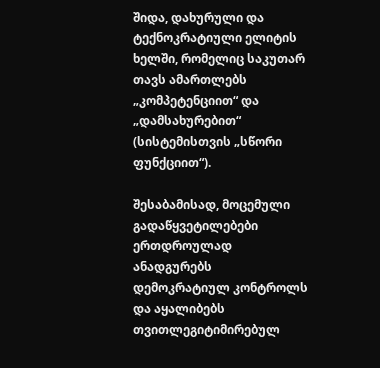შიდა, დახურული და ტექნოკრატიული ელიტის ხელში, რომელიც საკუთარ თავს ამართლებს „კომპეტენციით“ და „დამსახურებით“ (სისტემისთვის „სწორი ფუნქციით“).

შესაბამისად, მოცემული გადაწყვეტილებები ერთდროულად ანადგურებს დემოკრატიულ კონტროლს და აყალიბებს თვითლეგიტიმირებულ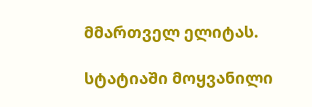მმართველ ელიტას.

სტატიაში მოყვანილი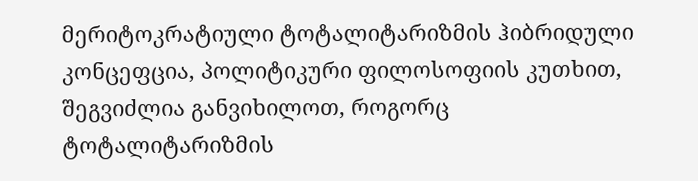მერიტოკრატიული ტოტალიტარიზმის ჰიბრიდული კონცეფცია, პოლიტიკური ფილოსოფიის კუთხით, შეგვიძლია განვიხილოთ, როგორც ტოტალიტარიზმის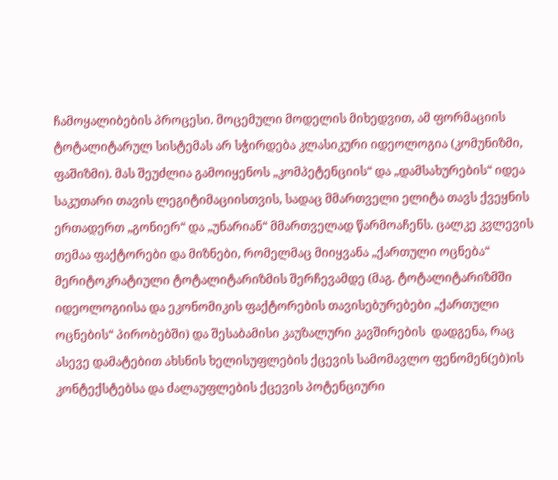ჩამოყალიბების პროცესი. მოცემული მოდელის მიხედვით, ამ ფორმაციის ტოტალიტარულ სისტემას არ სჭირდება კლასიკური იდეოლოგია (კომუნიზმი, ფაშიზმი). მას შეუძლია გამოიყენოს „კომპეტენციის“ და „დამსახურების“ იდეა საკუთარი თავის ლეგიტიმაციისთვის, სადაც მმართველი ელიტა თავს ქვეყნის ერთადერთ „გონიერ“ და „უნარიან“ მმართველად წარმოაჩენს. ცალკე კვლევის თემაა ფაქტორები და მიზნები, რომელმაც მიიყვანა „ქართული ოცნება“ მერიტოკრატიული ტოტალიტარიზმის შერჩევამდე (მაგ. ტოტალიტარიზმში იდეოლოგიისა და ეკონომიკის ფაქტორების თავისებურებები „ქართული ოცნების“ პირობებში) და შესაბამისი კაუზალური კავშირების  დადგენა, რაც ასევე დამატებით ახსნის ხელისუფლების ქცევის სამომავლო ფენომენ(ებ)ის კონტექსტებსა და ძალაუფლების ქცევის პოტენციური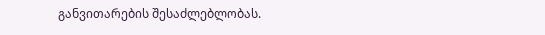განვითარების შესაძლებლობას.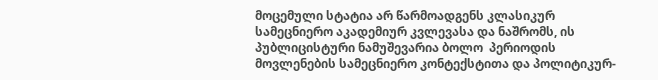მოცემული სტატია არ წარმოადგენს კლასიკურ სამეცნიერო აკადემიურ კვლევასა და ნაშრომს, ის პუბლიცისტური ნამუშევარია ბოლო  პერიოდის მოვლენების სამეცნიერო კონტექსტითა და პოლიტიკურ-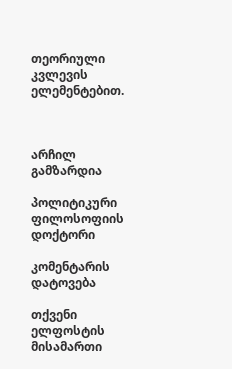თეორიული კვლევის ელემენტებით.



არჩილ გამზარდია

პოლიტიკური ფილოსოფიის დოქტორი

კომენტარის დატოვება

თქვენი ელფოსტის მისამართი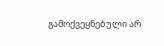გამოქვეყნებული არ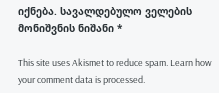იქნება. სავალდებულო ველების მონიშვნის ნიშანი *

This site uses Akismet to reduce spam. Learn how your comment data is processed.